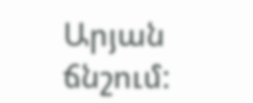Արյան ճնշում: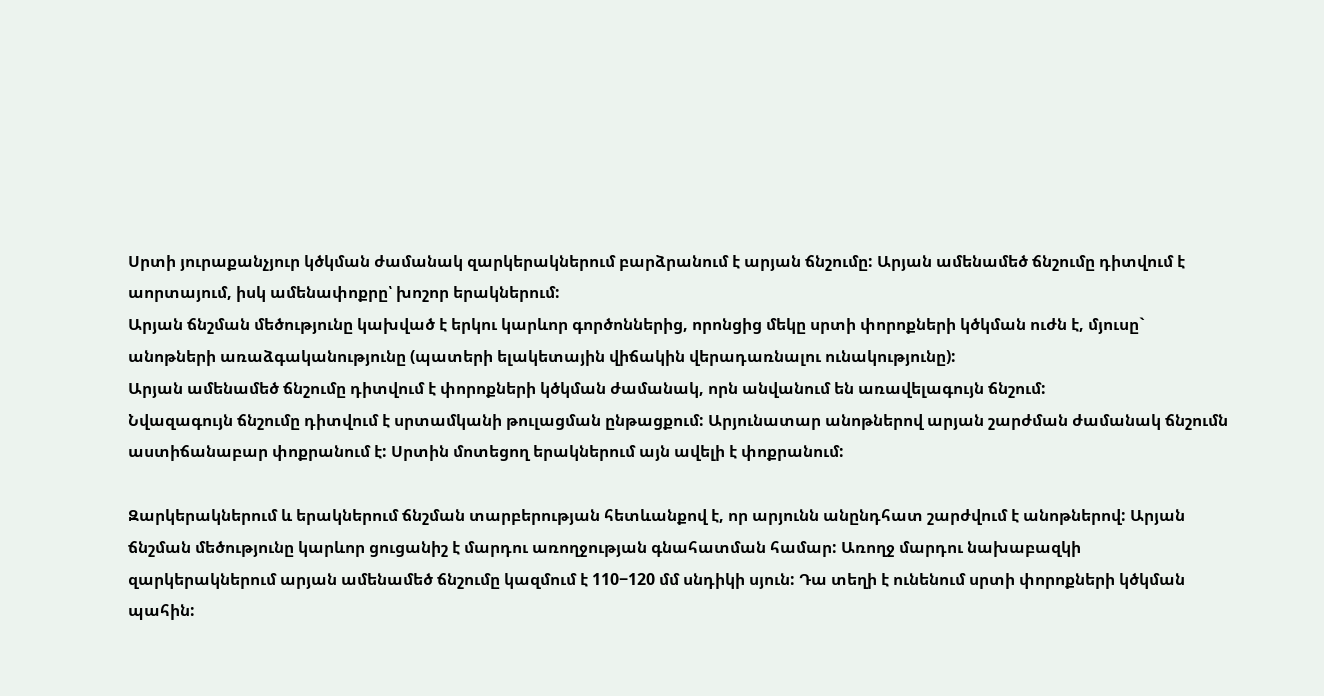Սրտի յուրաքանչյուր կծկման ժամանակ զարկերակներում բարձրանում է արյան ճնշումը: Արյան ամենամեծ ճնշումը դիտվում է աորտայում, իսկ ամենափոքրը՝ խոշոր երակներում:
Արյան ճնշման մեծությունը կախված է երկու կարևոր գործոններից, որոնցից մեկը սրտի փորոքների կծկման ուժն է, մյուսը` անոթների առաձգականությունը (պատերի ելակետային վիճակին վերադառնալու ունակությունը):
Արյան ամենամեծ ճնշումը դիտվում է փորոքների կծկման ժամանակ, որն անվանում են առավելագույն ճնշում:
Նվազագույն ճնշումը դիտվում է սրտամկանի թուլացման ընթացքում: Արյունատար անոթներով արյան շարժման ժամանակ ճնշումն աստիճանաբար փոքրանում է: Սրտին մոտեցող երակներում այն ավելի է փոքրանում:

Զարկերակներում և երակներում ճնշման տարբերության հետևանքով է, որ արյունն անընդհատ շարժվում է անոթներով: Արյան ճնշման մեծությունը կարևոր ցուցանիշ է մարդու առողջության գնահատման համար: Առողջ մարդու նախաբազկի զարկերակներում արյան ամենամեծ ճնշումը կազմում է 110−120 մմ սնդիկի սյուն: Դա տեղի է ունենում սրտի փորոքների կծկման պահին: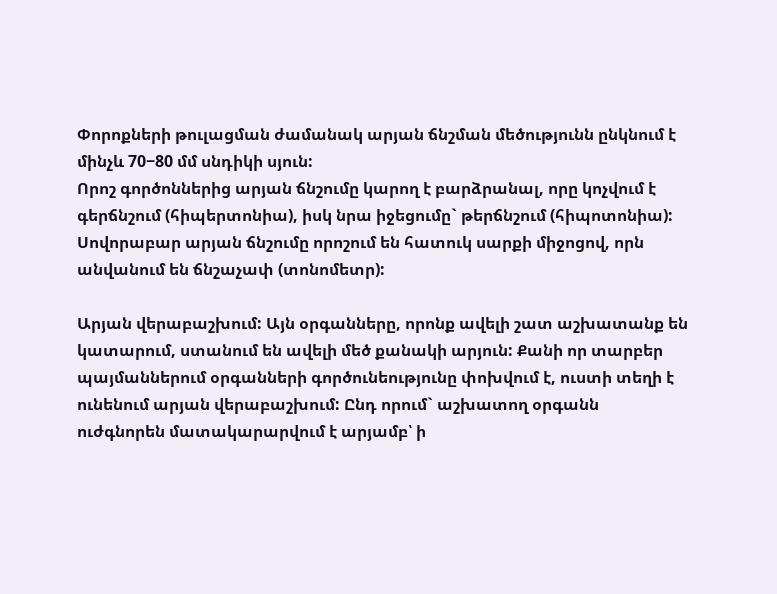Փորոքների թուլացման ժամանակ արյան ճնշման մեծությունն ընկնում է մինչև 70−80 մմ սնդիկի սյուն:
Որոշ գործոններից արյան ճնշումը կարող է բարձրանալ, որը կոչվում է գերճնշում (հիպերտոնիա), իսկ նրա իջեցումը` թերճնշում (հիպոտոնիա): Սովորաբար արյան ճնշումը որոշում են հատուկ սարքի միջոցով, որն անվանում են ճնշաչափ (տոնոմետր):

Արյան վերաբաշխում: Այն օրգանները, որոնք ավելի շատ աշխատանք են կատարում, ստանում են ավելի մեծ քանակի արյուն: Քանի որ տարբեր պայմաններում օրգանների գործունեությունը փոխվում է, ուստի տեղի է ունենում արյան վերաբաշխում: Ընդ որում` աշխատող օրգանն ուժգնորեն մատակարարվում է արյամբ՝ ի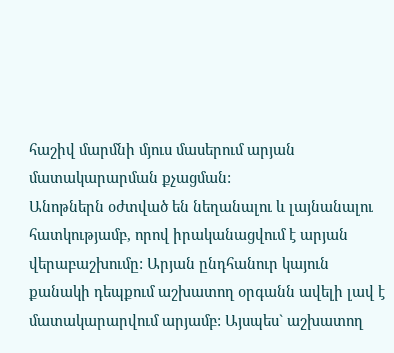հաշիվ մարմնի մյուս մասերում արյան մատակարարման քչացման:
Անոթներն օժտված են նեղանալու և լայնանալու հատկությամբ, որով իրականացվում է արյան վերաբաշխումը: Արյան ընդհանուր կայուն քանակի դեպքում աշխատող օրգանն ավելի լավ է մատակարարվում արյամբ: Այսպես` աշխատող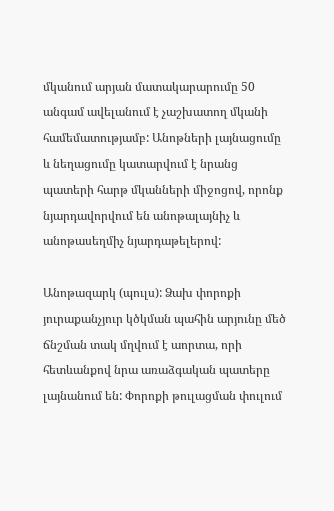մկանում արյան մատակարարումը 50 անգամ ավելանում է չաշխատող մկանի համեմատությամբ: Անոթների լայնացումը և նեղացումը կատարվում է նրանց պատերի հարթ մկանների միջոցով, որոնք նյարդավորվում են անոթալայնիչ և անոթասեղմիչ նյարդաթելերով:

Անոթազարկ (պուլս): Ձախ փորոքի յուրաքանչյուր կծկման պահին արյունը մեծ ճնշման տակ մղվում է աորտա, որի հետևանքով նրա առաձգական պատերը լայնանում են: Փորոքի թուլացման փուլում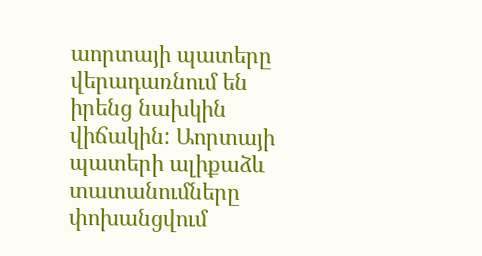աորտայի պատերը վերադառնում են իրենց նախկին վիճակին: Աորտայի պատերի ալիքաձև տատանումները փոխանցվում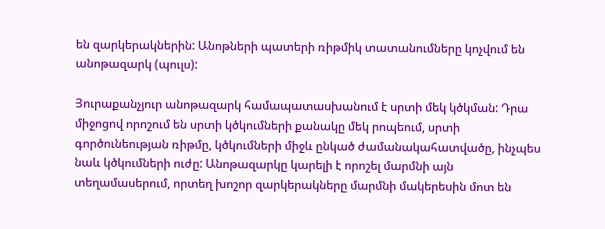են զարկերակներին: Անոթների պատերի ռիթմիկ տատանումները կոչվում են անոթազարկ (պուլս):

Յուրաքանչյուր անոթազարկ համապատասխանում է սրտի մեկ կծկման: Դրա միջոցով որոշում են սրտի կծկումների քանակը մեկ րոպեում, սրտի գործունեության ռիթմը, կծկումների միջև ընկած ժամանակահատվածը, ինչպես նաև կծկումների ուժը: Անոթազարկը կարելի է որոշել մարմնի այն տեղամասերում, որտեղ խոշոր զարկերակները մարմնի մակերեսին մոտ են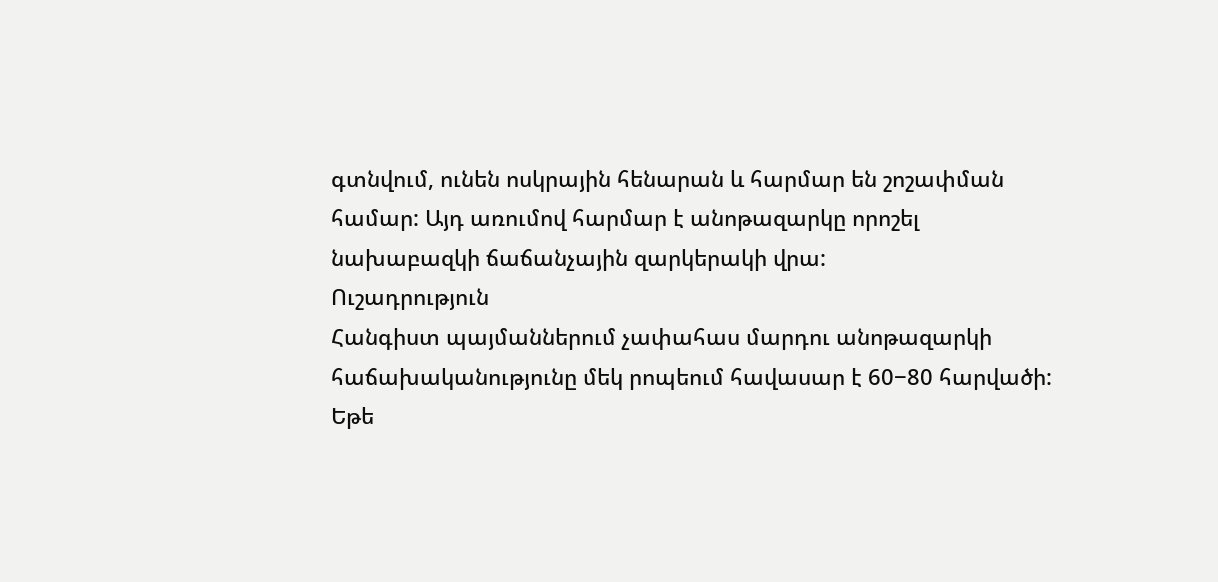գտնվում, ունեն ոսկրային հենարան և հարմար են շոշափման համար: Այդ առումով հարմար է անոթազարկը որոշել նախաբազկի ճաճանչային զարկերակի վրա:
Ուշադրություն
Հանգիստ պայմաններում չափահաս մարդու անոթազարկի հաճախականությունը մեկ րոպեում հավասար է 60−80 հարվածի:
Եթե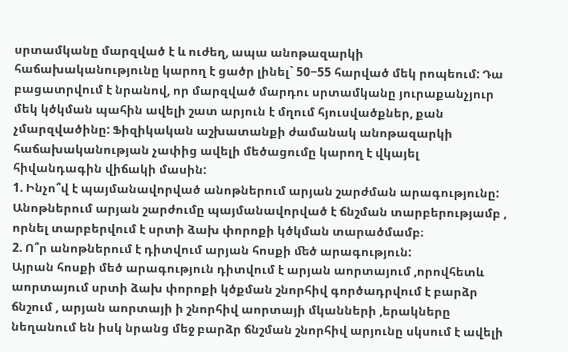սրտամկանը մարզված է և ուժեղ, ապա անոթազարկի հաճախականությունը կարող է ցածր լինել` 50−55 հարված մեկ րոպեում: Դա բացատրվում է նրանով, որ մարզված մարդու սրտամկանը յուրաքանչյուր մեկ կծկման պահին ավելի շատ արյուն է մղում հյուսվածքներ, քան չմարզվածինը: Ֆիզիկական աշխատանքի ժամանակ անոթազարկի հաճախականության չափից ավելի մեծացումը կարող է վկայել հիվանդագին վիճակի մասին:
1. Ինչո՞վ է պայմանավորված անոթներում արյան շարժման արագությունը:
Անոթներում արյան շարժումը պայմանավորված է ճնշման տարբերությամբ , որնել տարբերվում է սրտի ձախ փորոքի կծկման տարածմամբ։
2. Ո՞ր անոթներում է դիտվում արյան հոսքի ﬔծ արագություն:
Այրան հոսքի մեծ արագություն դիտվում է արյան աորտայում ,որովհետև աորտայում սրտի ձախ փորոքի կծքման շնորհիվ գործադրվում է բարձր ճնշում , արյան աորտայի ի շնորհիվ աորտայի մկանների ,երակները նեղանում են իսկ նրանց մեջ բարձր ճնշման շնորհիվ արյունը սկսում է ավելի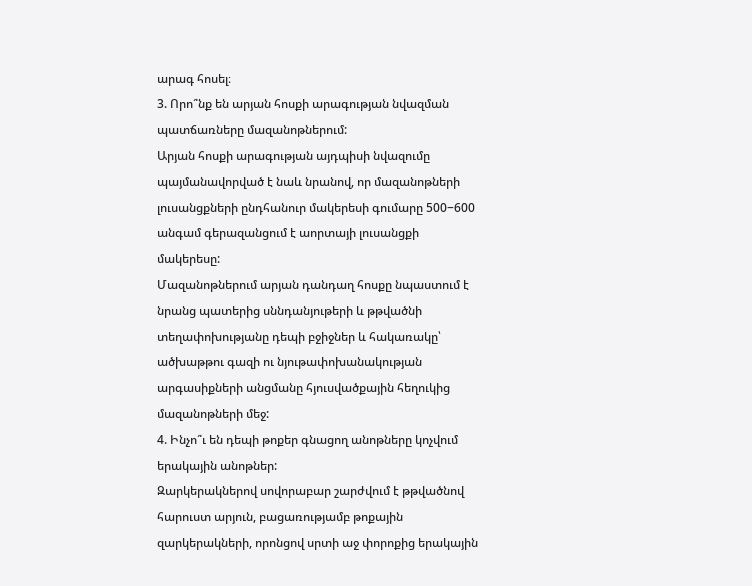արագ հոսել։
3. Որո՞նք են արյան հոսքի արագության նվազման պատճառները մազանոթներում:
Արյան հոսքի արագության այդպիսի նվազումը պայմանավորված է նաև նրանով, որ մազանոթների լուսանցքների ընդհանուր մակերեսի գումարը 500−600 անգամ գերազանցում է աորտայի լուսանցքի մակերեսը:
Մազանոթներում արյան դանդաղ հոսքը նպաստում է նրանց պատերից սննդանյութերի և թթվածնի տեղափոխությանը դեպի բջիջներ և հակառակը՝ ածխաթթու գազի ու նյութափոխանակության արգասիքների անցմանը հյուսվածքային հեղուկից մազանոթների մեջ:
4. Ինչո՞ւ են դեպի թոքեր գնացող անոթները կոչվում երակային անոթներ:
Զարկերակներով սովորաբար շարժվում է թթվածնով հարուստ արյուն, բացառությամբ թոքային զարկերակների, որոնցով սրտի աջ փորոքից երակային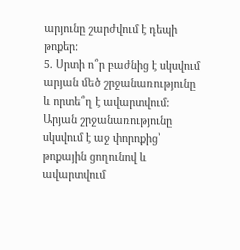արյունը շարժվում է դեպի թոքեր:
5. Սրտի ո՞ր բաժնից է սկսվում արյան ﬔծ շրջանառությունը և որտե՞ղ է ավարտվում:
Արյան շրջանառությունը սկսվում է աջ փորոքից՝ թոքային ցողունով և ավարտվում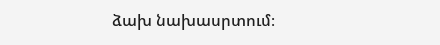ձախ նախասրտում։